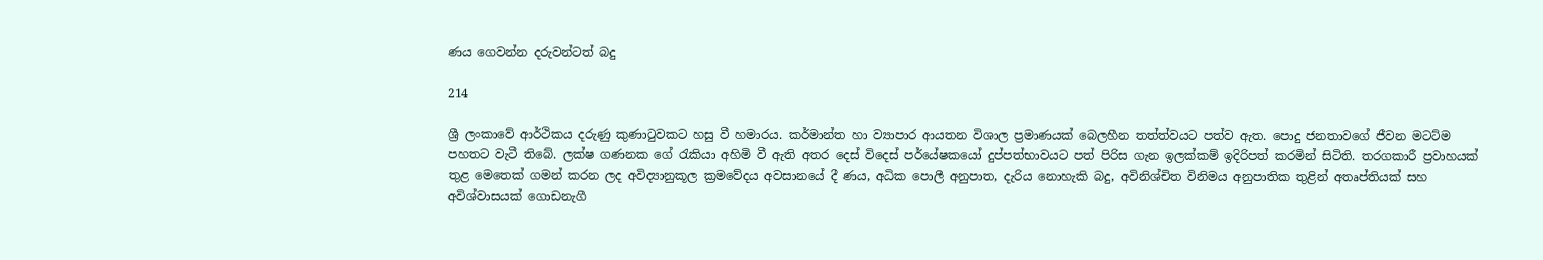ණය ගෙවන්න දරුවන්ටත් බදු

214

ශ්‍රී ලංකාවේ ආර්ථිකය දරුණු කුණාටුවකට හසු වී හමාරය. කර්මාන්ත හා ව්‍යාපාර ආයතන විශාල ප්‍රමාණයක් බෙලහීන තත්ත්වයට පත්ව ඇත. පොදු ජනතාවගේ ජීවන මටට්ම පහතට වැටී තිබේ. ලක්ෂ ගණනක ගේ රැකියා අහිමි වී ඇති අතර දෙස් විදෙස් පර්යේෂකයෝ දුප්පත්භාවයට පත් පිරිස ගැන ඉලක්කම් ඉදිරිපත් කරමින් සිටිති. තරගකාරී ප්‍රවාහයක් තුළ මෙතෙක් ගමන් කරන ලද අවිද්‍යානුකූල ක්‍රමවේදය අවසානයේ දී ණය, අධික පොලී අනුපාත, දැරිය නොහැකි බදු, අවිනිශ්චිත විනිමය අනුපාතික තුළින් අතෘප්තියක් සහ අවිශ්වාසයක් ගොඩනැගී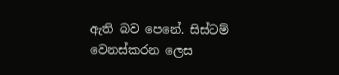ඇති බව පෙනේ. සිස්ටම් වෙනස්කරන ලෙස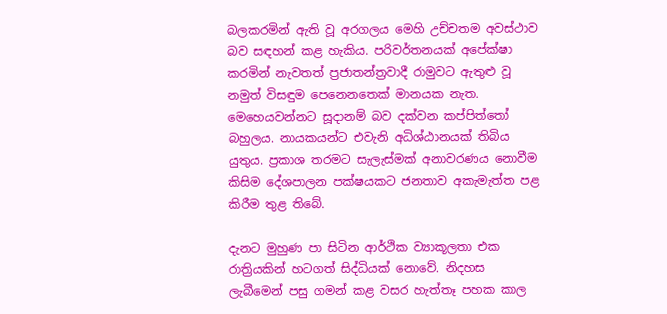බලකරමින් ඇති වූ අරගලය මෙහි උච්චතම අවස්ථාව බව සඳහන් කළ හැකිය. පරිවර්තනයක් අපේක්ෂා කරමින් නැවතත් ප්‍රජාතන්ත්‍රවාදී රාමුවට ඇතුළු වූ නමුත් විසඳුම පෙනෙනතෙක් මානයක නැත. මෙහෙයවන්නට සූදානම් බව දක්වන කප්පිත්තෝ බහුලය. නායකයන්ට එවැනි අධිශ්ඨානයක් තිබිය යුතුය. ප්‍රකාශ තරමට සැලැස්මක් අනාවරණය නොවීම කිසිම දේශපාලන පක්ෂයකට ජනතාව අකැමැත්ත පළ කිරීම තුළ තිබේ.

දැනට මුහුණ පා සිටින ආර්ථික ව්‍යාකූලතා එක රාත්‍රියකින් හටගත් සිද්ධියක් නොවේ. නිදහස ලැබීමෙන් පසු ගමන් කළ වසර හැත්තෑ පහක කාල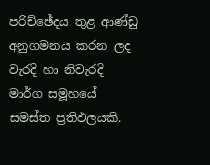පරිච්ඡේදය තුළ ආණ්ඩු අනුගමනය කරන ලද වැරදි හා නිවැරදි මාර්ග සමූහයේ සමස්ත ප්‍රතිඵලයකි.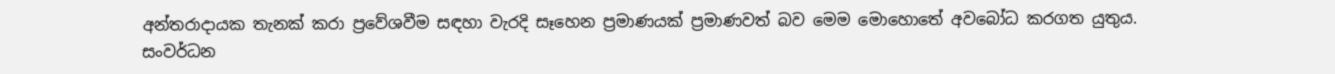අන්තරාදායක තැනක් කරා ප්‍රවේශවීම සඳහා වැරදි සෑහෙන ප්‍රමාණයක් ප්‍රමාණවත් බව මෙම මොහොතේ අවබෝධ කරගත යුතුය. සංවර්ධන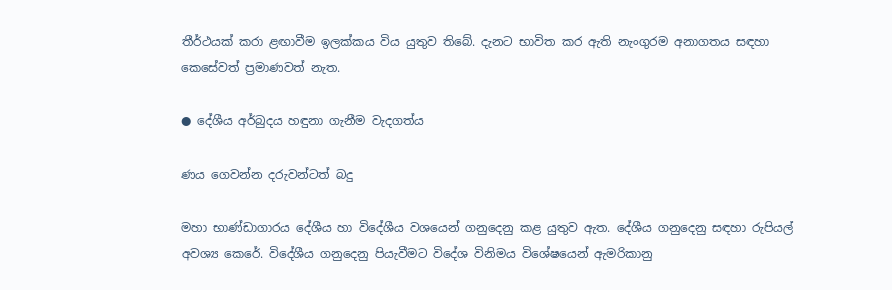තීර්ථයක් කරා ළඟාවීම ඉලක්කය විය යුතුව තිබේ. දැනට භාවිත කර ඇති නැංගුරම අනාගතය සඳහා කෙසේවත් ප්‍රමාණවත් නැත.

● දේශීය අර්බුදය හඳුනා ගැනීම වැදගත්ය

ණය ගෙවන්න දරුවන්ටත් බදු

මහා භාණ්ඩාගාරය දේශීය හා විදේශීය වශයෙන් ගනුදෙනු කළ යුතුව ඇත. දේශීය ගනුදෙනු සඳහා රුපියල් අවශ්‍ය කෙරේ. විදේශීය ගනුදෙනු පියැවීමට විදේශ විනිමය විශේෂයෙන් ඇමරිකානු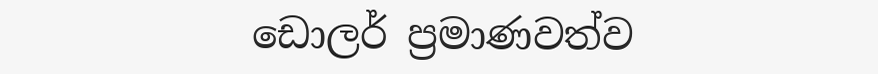ඩොලර් ප්‍රමාණවත්ව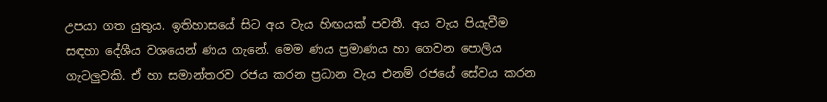උපයා ගත යුතුය. ඉතිහාසයේ සිට අය වැය හිඟයක් පවතී. අය වැය පියැවීම සඳහා දේශීය වශයෙන් ණය ගැනේ. මෙම ණය ප්‍රමාණය හා ගෙවන පොලිය ගැටලුවකි. ඒ හා සමාන්තරව රජය කරන ප්‍රධාන වැය එනම් රජයේ සේවය කරන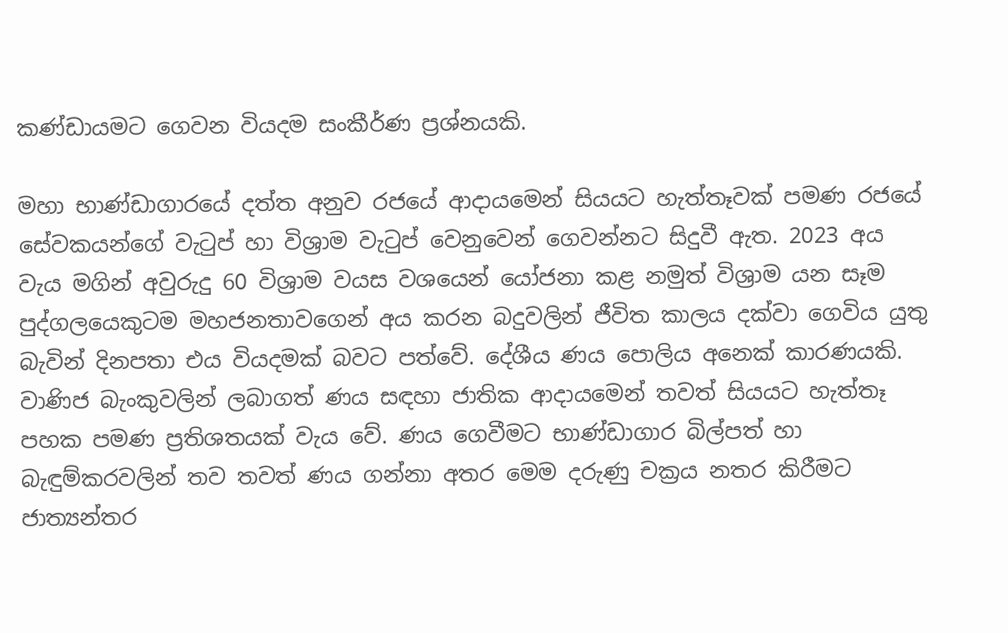කණ්ඩායමට ගෙවන වියදම සංකීර්ණ ප්‍රශ්නයකි.

මහා භාණ්ඩාගාරයේ දත්ත අනුව රජයේ ආදායමෙන් සියයට හැත්තෑවක් පමණ රජයේ සේවකයන්ගේ වැටුප් හා විශ්‍රාම වැටුප් වෙනුවෙන් ගෙවන්නට සිදුවී ඇත. 2023 අය වැය මගින් අවුරුදු 60 විශ්‍රාම වයස වශයෙන් යෝජනා කළ නමුත් විශ්‍රාම යන සෑම පුද්ගලයෙකුටම මහජනතාවගෙන් අය කරන බදුවලින් ජීවිත කාලය දක්වා ගෙවිය යුතු බැවින් දිනපතා එය වියදමක් බවට පත්වේ. දේශීය ණය පොලිය අනෙක් කාරණයකි. වාණිජ බැංකුවලින් ලබාගත් ණය සඳහා ජාතික ආදායමෙන් තවත් සියයට හැත්තෑ පහක පමණ ප්‍රතිශතයක් වැය වේ. ණය ගෙවීමට භාණ්ඩාගාර බිල්පත් හා බැඳුම්කරවලින් තව තවත් ණය ගන්නා අතර මෙම දරුණු චක්‍රය නතර කිරීමට ජාත්‍යන්තර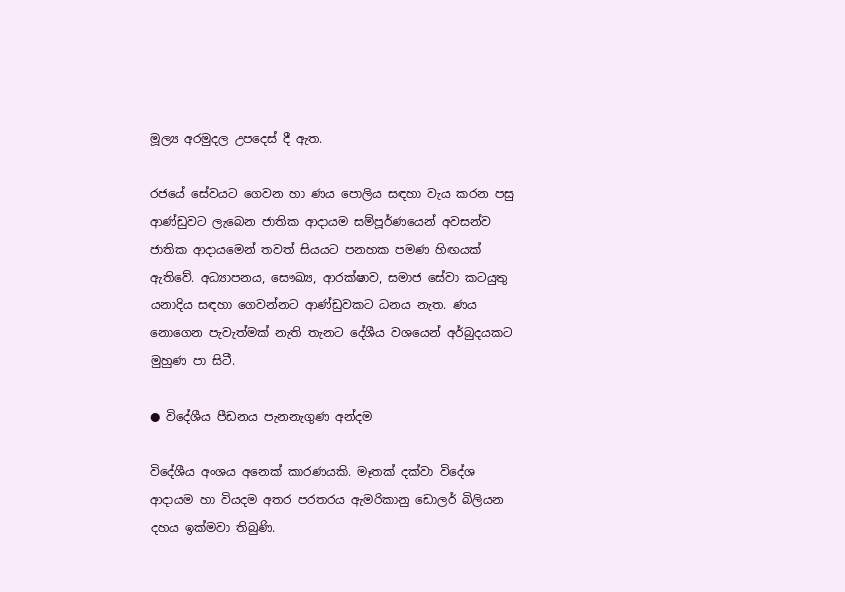මූල්‍ය අරමුදල උපදෙස් දී ඇත.

රජයේ සේවයට ගෙවන හා ණය පොලිය සඳහා වැය කරන පසු ආණ්ඩුවට ලැබෙන ජාතික ආදායම සම්පූර්ණයෙන් අවසන්ව ජාතික ආදායමෙන් තවත් සියයට පනහක පමණ හිඟයක් ඇතිවේ. අධ්‍යාපනය, සෞඛ්‍ය, ආරක්ෂාව, සමාජ සේවා කටයුතු යනාදිය සඳහා ගෙවන්නට ආණ්ඩුවකට ධනය නැත. ණය නොගෙන පැවැත්මක් නැති තැනට දේශීය වශයෙන් අර්බුදයකට මුහුණ පා සිටී.

● විදේශීය පීඩනය පැනනැගුණ අන්දම

විදේශීය අංශය අනෙක් කාරණයකි. මෑතක් දක්වා විදේශ ආදායම හා වියදම අතර පරතරය ඇමරිකානු ඩොලර් බිලියන දහය ඉක්මවා තිබුණි.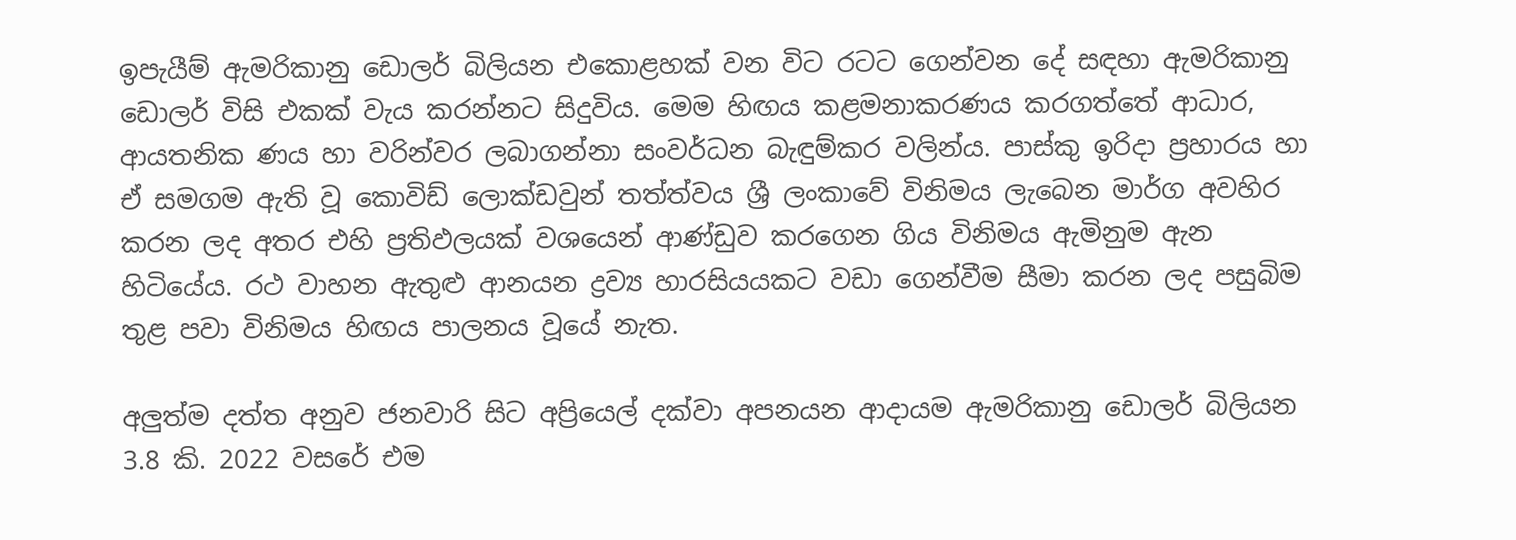ඉපැයීම් ඇමරිකානු ඩොලර් බිලියන එකොළහක් වන විට රටට ගෙන්වන දේ සඳහා ඇමරිකානු ඩොලර් විසි එකක් වැය කරන්නට සිදුවිය. මෙම හිඟය කළමනාකරණය කරගත්තේ ආධාර, ආයතනික ණය හා වරින්වර ලබාගන්නා සංවර්ධන බැඳුම්කර වලින්ය. පාස්කු ඉරිදා ප්‍රහාරය හා ඒ සමගම ඇති වූ කොවිඩ් ලොක්ඩවුන් තත්ත්වය ශ්‍රී ලංකාවේ විනිමය ලැබෙන මාර්ග අවහිර කරන ලද අතර එහි ප්‍රතිඵලයක් වශයෙන් ආණ්ඩුව කරගෙන ගිය විනිමය ඇමිනුම ඇන හිටියේය. රථ වාහන ඇතුළු ආනයන ද්‍රව්‍ය හාරසියයකට වඩා ගෙන්වීම සීමා කරන ලද පසුබිම තුළ පවා විනිමය හිඟය පාලනය වූයේ නැත.

අලුත්ම දත්ත අනුව ජනවාරි සිට අප්‍රියෙල් දක්වා අපනයන ආදායම ඇමරිකානු ඩොලර් බිලියන 3.8 කි. 2022 වසරේ එම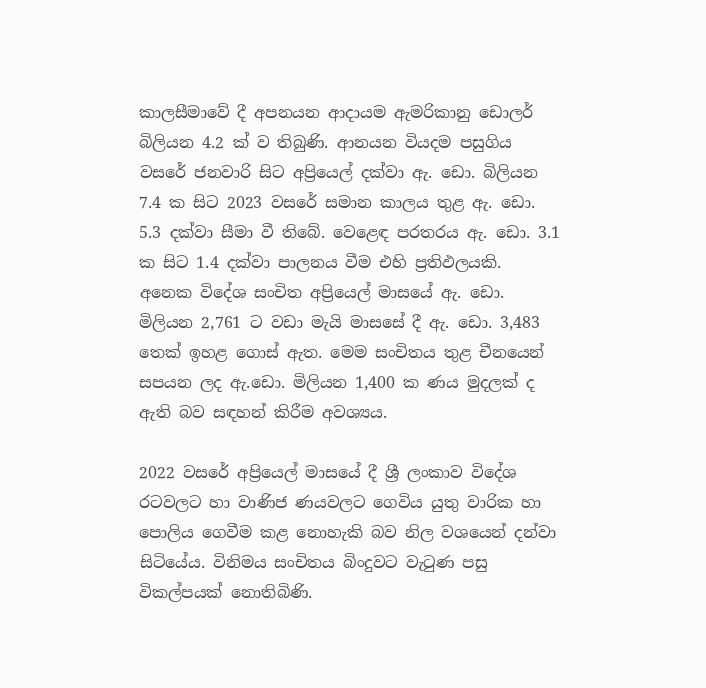කාලසීමාවේ දී අපනයන ආදායම ඇමරිකානු ඩොලර් බිලියන 4.2 ක් ව තිබුණි. ආනයන වියදම පසුගිය වසරේ ජනවාරි සිට අප්‍රියෙල් දක්වා ඇ. ඩො. බිලියන 7.4 ක සිට 2023 වසරේ සමාන කාලය තුළ ඇ. ඩො. 5.3 දක්වා සීමා වී තිබේ. වෙළෙඳ පරතරය ඇ. ඩො. 3.1 ක සිට 1.4 දක්වා පාලනය වීම එහි ප්‍රතිඵලයකි. අනෙක විදේශ සංචිත අප්‍රියෙල් මාසයේ ඇ. ඩො. මිලියන 2,761 ට වඩා මැයි මාසසේ දී ඇ. ඩො. 3,483 තෙක් ඉහළ ගොස් ඇත. මෙම සංචිතය තුළ චීනයෙන් සපයන ලද ඇ.ඩො. මිලියන 1,400 ක ණය මුදලක් ද ඇති බව සඳහන් කිරීම අවශ්‍යය.

2022 වසරේ අප්‍රියෙල් මාසයේ දී ශ්‍රී ලංකාව විදේශ රටවලට හා වාණිජ ණයවලට ගෙවිය යුතු වාරික හා පොලිය ගෙවීම කළ නොහැකි බව නිල වශයෙන් දන්වා සිටියේය. විනිමය සංචිතය බිංදුවට වැටුණ පසු විකල්පයක් නොතිබිණි.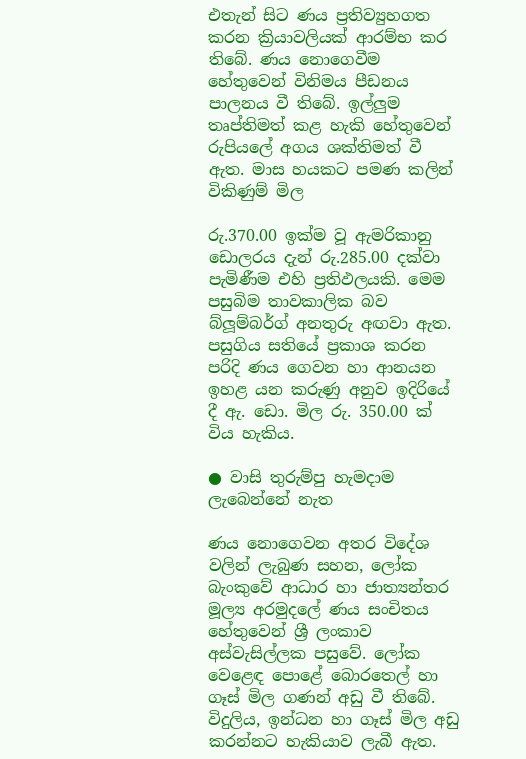එතැන් සිට ණය ප්‍රතිව්‍යුහගත කරන ක්‍රියාවලියක් ආරම්භ කර තිබේ. ණය නොගෙවීම හේතුවෙන් විනිමය පීඩනය පාලනය වී තිබේ. ඉල්ලුම තෘප්තිමත් කළ හැකි හේතුවෙන් රුපියලේ අගය ශක්තිමත් වී ඇත. මාස හයකට පමණ කලින් විකිණුම් මිල

රු.370.00 ඉක්ම වූ ඇමරිකානු ඩොලරය දැන් රු.285.00 දක්වා පැමිණීම එහි ප්‍රතිඵලයකි. මෙම පසුබිම තාවකාලික බව බ්ලූම්බර්ග් අනතුරු අඟවා ඇත. පසුගිය සතියේ ප්‍රකාශ කරන පරිදි ණය ගෙවන හා ආනයන ඉහළ යන කරුණු අනුව ඉදිරියේ දී ඇ. ඩො. මිල රු. 350.00 ක් විය හැකිය.

● වාසි තුරුම්පු හැමදාම ලැබෙන්නේ නැත

ණය නොගෙවන අතර විදේශ වලින් ලැබුණ සහන, ලෝක බැංකුවේ ආධාර හා ජාත්‍යන්තර මූල්‍ය අරමුදලේ ණය සංචිතය හේතුවෙන් ශ්‍රී ලංකාව අස්වැසිල්ලක පසුවේ. ලෝක වෙළෙඳ පොළේ බොරතෙල් හා ගෑස් මිල ගණන් අඩු වී තිබේ. විදුලිය, ඉන්ධන හා ගෑස් මිල අඩු කරන්නට හැකියාව ලැබී ඇත.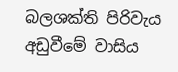බලශක්ති පිරිවැය අඩුවීමේ වාසිය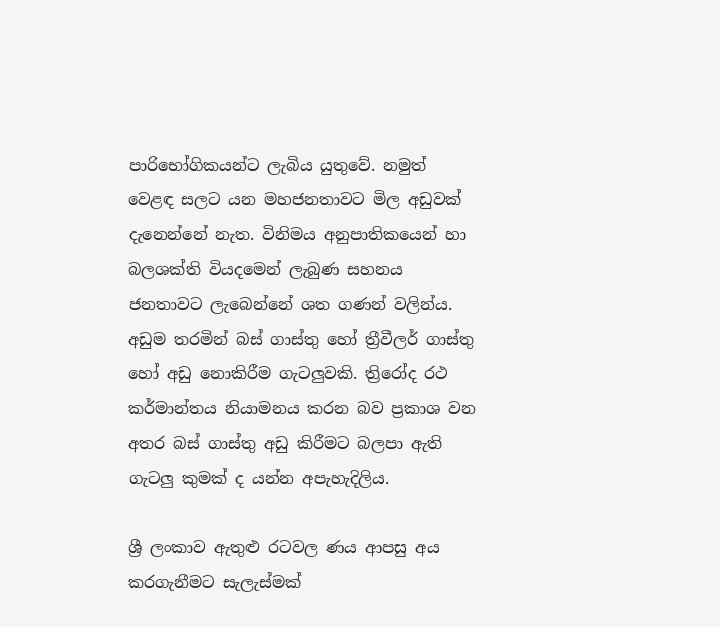පාරිභෝගිකයන්ට ලැබිය යුතුවේ. නමුත් වෙළඳ සලට යන මහජනතාවට මිල අඩුවක් දැනෙන්නේ නැත. විනිමය අනුපාතිකයෙන් හා බලශක්ති වියදමෙන් ලැබුණ සහනය ජනතාවට ලැබෙන්නේ ශත ගණන් වලින්ය. අඩුම තරමින් බස් ගාස්තු හෝ ත්‍රීවීලර් ගාස්තු හෝ අඩු නොකිරීම ගැටලුවකි. ත්‍රිරෝද රථ කර්මාන්තය නියාමනය කරන බව ප්‍රකාශ වන අතර බස් ගාස්තු අඩු කිරීමට බලපා ඇති ගැටලු කුමක් ද යන්න අපැහැදිලිය.

ශ්‍රී ලංකාව ඇතුළු රටවල ණය ආපසු අය කරගැනීමට සැලැස්මක්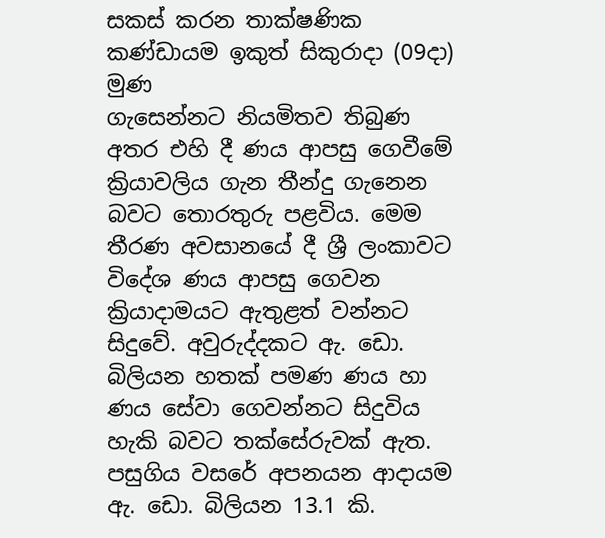සකස් කරන තාක්ෂණික කණ්ඩායම ඉකුත් සිකුරාදා (09දා) මුණ
ගැසෙන්නට නියමිතව තිබුණ අතර එහි දී ණය ආපසු ගෙවීමේ ක්‍රියාවලිය ගැන තීන්දු ගැනෙන බවට තොරතුරු පළවිය. මෙම තීරණ අවසානයේ දී ශ්‍රී ලංකාවට විදේශ ණය ආපසු ගෙවන ක්‍රියාදාමයට ඇතුළත් වන්නට සිදුවේ. අවුරුද්දකට ඇ. ඩො. බිලියන හතක් පමණ ණය හා ණය සේවා ගෙවන්නට සිදුවිය හැකි බවට තක්සේරුවක් ඇත. පසුගිය වසරේ අපනයන ආදායම ඇ. ඩො. බිලියන 13.1 කි.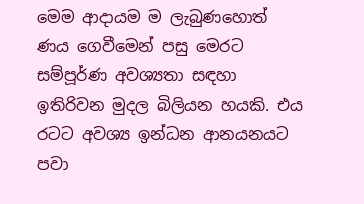මෙම ආදායම ම ලැබුණහොත් ණය ගෙවීමෙන් පසු මෙරට සම්පූර්ණ අවශ්‍යතා සඳහා ඉතිරිවන මුදල බිලියන හයකි. එය රටට අවශ්‍ය ඉන්ධන ආනයනයට පවා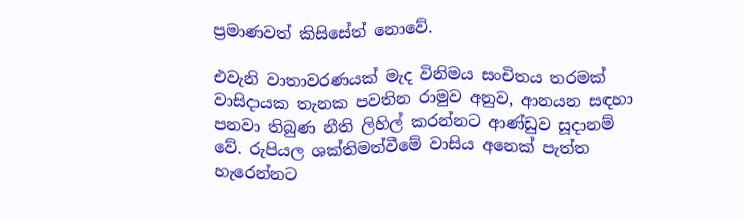ප්‍රමාණවත් කිසිසේත් නොවේ.

එවැනි වාතාවරණයක් මැද විනිමය සංචිතය තරමක් වාසිදායක තැනක පවතින රාමුව අනුව, ආනයන සඳහා පනවා තිබුණ නීති ලිහිල් කරන්නට ආණ්ඩුව සූදානම් වේ. රුපියල ශක්තිමත්වීමේ වාසිය අනෙක් පැත්ත හැරෙන්නට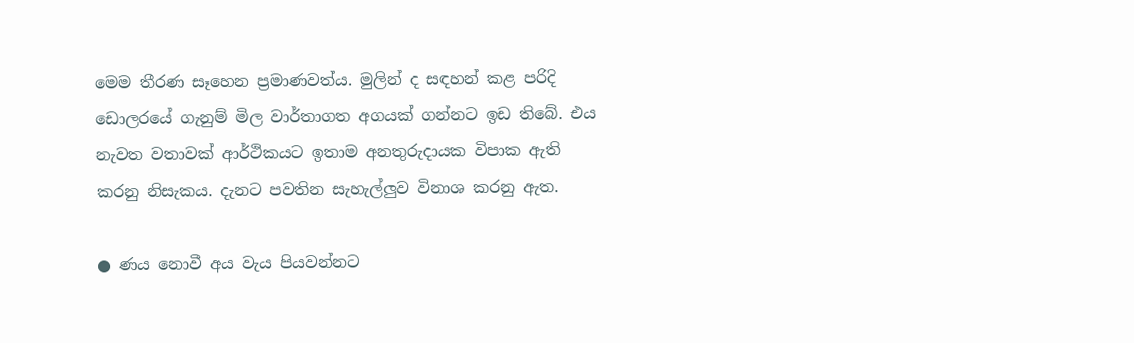මෙම තීරණ සෑහෙන ප්‍රමාණවත්ය. මුලින් ද සඳහන් කළ පරිදි ඩොලරයේ ගැනුම් මිල වාර්තාගත අගයක් ගන්නට ඉඩ තිබේ. එය නැවත වතාවක් ආර්ථිකයට ඉතාම අනතුරුදායක විපාක ඇති කරනු නිසැකය. දැනට පවතින සැහැල්ලුව විනාශ කරනු ඇත.

● ණය නොවී අය වැය පියවන්නට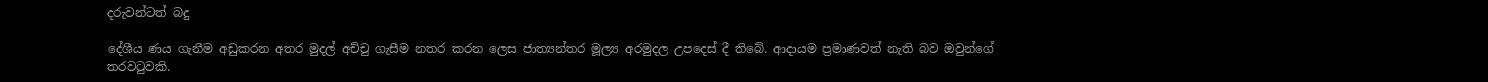දරුවන්ටත් බදු

දේශීය ණය ගැනීම අඩුකරන අතර මුදල් අච්චු ගැසීම නතර කරන ලෙස ජාත්‍යන්තර මූල්‍ය අරමුදල උපදෙස් දී තිබේ. ආදායම ප්‍රමාණවත් නැති බව ඔවුන්ගේ තරවටුවකි.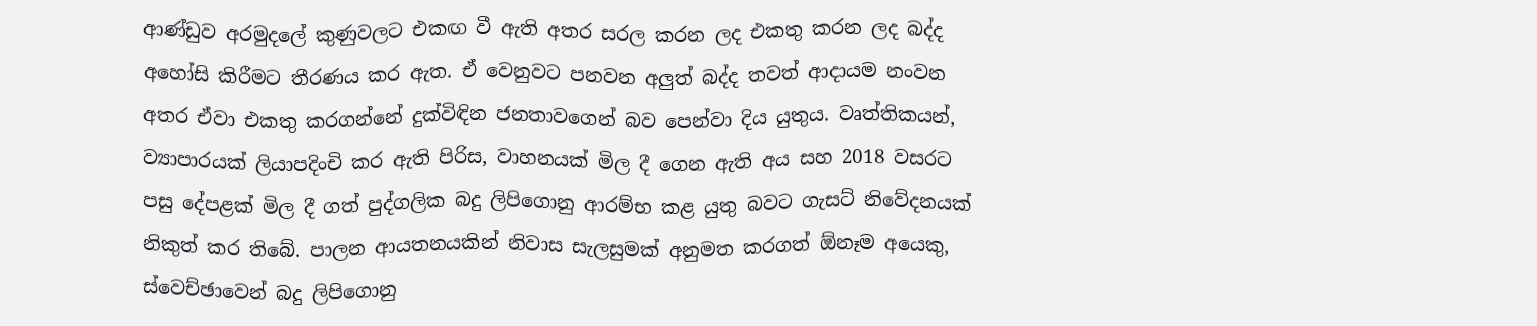ආණ්ඩුව අරමුදලේ කුණුවලට එකඟ වී ඇති අතර සරල කරන ලද එකතු කරන ලද බද්ද අහෝසි කිරීමට තීරණය කර ඇත. ඒ වෙනුවට පනවන අලුත් බද්ද තවත් ආදායම නංවන අතර ඒවා එකතු කරගන්නේ දුක්විඳින ජනතාවගෙන් බව පෙන්වා දිය යුතුය. වෘත්තිකයන්, ව්‍යාපාරයක් ලියාපදිංචි කර ඇති පිරිස, වාහනයක් මිල දී ගෙන ඇති අය සහ 2018 වසරට පසු දේපළක් මිල දී ගත් පුද්ගලික බදු ලිපිගොනු ආරම්භ කළ යුතු බවට ගැසට් නිවේදනයක් නිකුත් කර තිබේ. පාලන ආයතනයකින් නිවාස සැලසුමක් අනුමත කරගත් ඕනෑම අයෙකු, ස්වෙච්ඡාවෙන් බදු ලිපිගොනු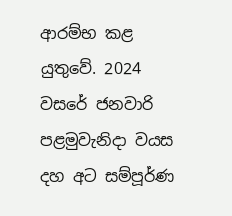ආරම්භ කළ යුතුවේ. 2024 වසරේ ජනවාරි පළමුවැනිදා වයස දහ අට සම්පූර්ණ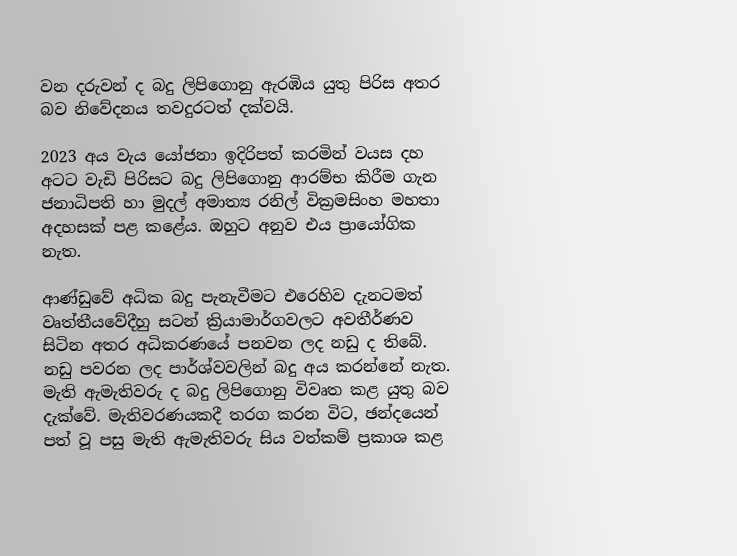වන දරුවන් ද බදු ලිපිගොනු ඇරඹිය යුතු පිරිස අතර බව නිවේදනය තවදුරටත් දක්වයි.

2023 අය වැය යෝජනා ඉදිරිපත් කරමින් වයස දහ අටට වැඩි පිරිසට බදු ලිපිගොනු ආරම්භ කිරීම ගැන ජනාධිපති හා මුදල් අමාත්‍ය රනිල් වික්‍රමසිංහ මහතා අදහසක් පළ කළේය. ඔහුට අනුව එය ප්‍රායෝගික නැත.

ආණ්ඩුවේ අධික බදු පැනැවීමට එරෙහිව දැනටමත් වෘත්තීයවේදීහු සටන් ක්‍රියාමාර්ගවලට අවතීර්ණව සිටින අතර අධිකරණයේ පනවන ලද නඩු ද තිබේ. නඩු පවරන ලද පාර්ශ්වවලින් බදු අය කරන්නේ නැත. මැති ඇමැතිවරු ද බදු ලිපිගොනු විවෘත කළ යුතු බව දැක්වේ. මැතිවරණයකදී තරග කරන විට, ඡන්දයෙන් පත් වූ පසු මැති ඇමැතිවරු සිය වත්කම් ප්‍රකාශ කළ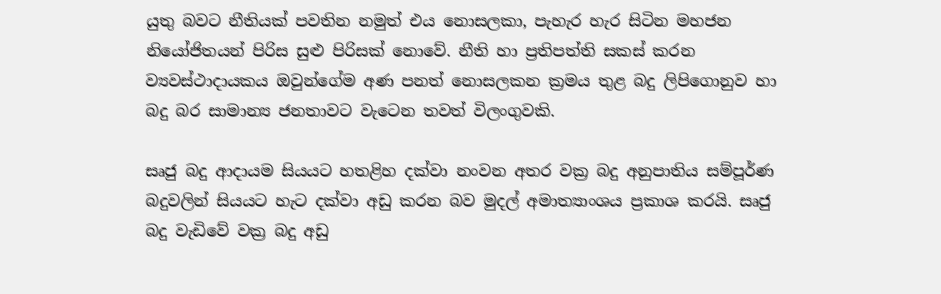යුතු බවට නීතියක් පවතින නමුත් එය නොසලකා, පැහැර හැර සිටින මහජන නියෝජිතයන් පිරිස සුළු පිරිසක් නොවේ. නීති හා ප්‍රතිපත්ති සකස් කරන ව්‍යවස්ථාදායකය ඔවුන්ගේම අණ පනත් නොසලකන ක්‍රමය තුළ බදු ලිපිගොනුව හා බදු බර සාමාන්‍ය ජනතාවට වැටෙන තවත් විලංගුවකි.

සෘජු බදු ආදායම සියයට හතළිහ දක්වා නංවන අතර වක්‍ර බදු අනුපාතිය සම්පූර්ණ බදුවලින් සියයට හැට දක්වා අඩු කරන බව මුදල් අමාත්‍යාංශය ප්‍රකාශ කරයි. සෘජු බදු වැඩිවේ වක්‍ර බදු අඩු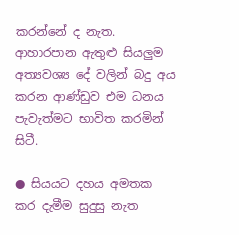කරන්නේ ද නැත. ආහාරපාන ඇතුළු සියලුම අත්‍යවශ්‍ය දේ වලින් බදු අය කරන ආණ්ඩුව එම ධනය පැවැත්මට භාවිත කරමින් සිටී.

● සියයට දහය අමතක කර දැමීම සුදුසු නැත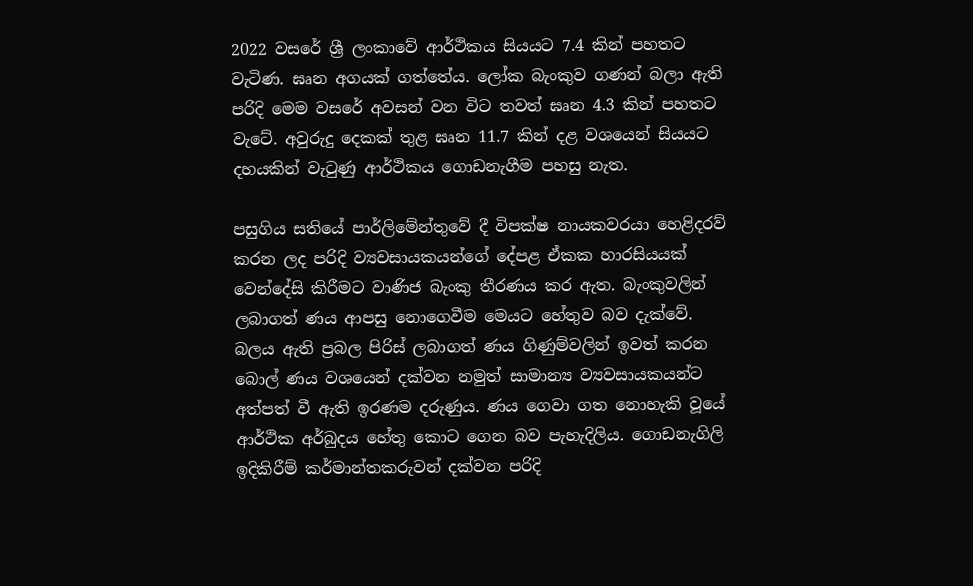2022 වසරේ ශ්‍රී ලංකාවේ ආර්ථිකය සියයට 7.4 කින් පහතට වැටිණ. ඝෘන අගයක් ගත්තේය. ලෝක බැංකුව ගණන් බලා ඇති පරිදි මෙම වසරේ අවසන් වන විට තවත් ඝෘන 4.3 කින් පහතට වැටේ. අවුරුදු දෙකක් තුළ ඝෘන 11.7 කින් දළ වශයෙන් සියයට දහයකින් වැටුණු ආර්ථිකය ගොඩනැගීම පහසු නැත.

පසුගිය සතියේ පාර්ලිමේන්තුවේ දී විපක්ෂ නායකවරයා හෙළිදරව් කරන ලද පරිදි ව්‍යවසායකයන්ගේ දේපළ ඒකක හාරසියයක් වෙන්දේසි කිරීමට වාණිජ බැංකු තීරණය කර ඇත. බැංකුවලින් ලබාගත් ණය ආපසු නොගෙවීම මෙයට හේතුව බව දැක්වේ. බලය ඇති ප්‍රබල පිරිස් ලබාගත් ණය ගිණුම්වලින් ඉවත් කරන බොල් ණය වශයෙන් දක්වන නමුත් සාමාන්‍ය ව්‍යවසායකයන්ට අත්පත් වී ඇති ඉරණම දරුණුය. ණය ගෙවා ගත නොහැකි වූයේ ආර්ථික අර්බුදය හේතු කොට ගෙන බව පැහැදිලිය. ගොඩනැගිලි ඉදිකිරීම් කර්මාන්තකරුවන් දක්වන පරිදි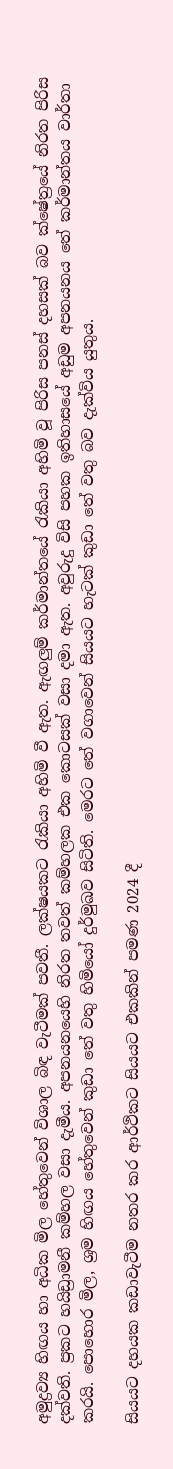අමුද්‍රව්‍ය හිඟය හා අධික මිල හේතුවෙන් විශාල බිඳ වැටීමක් පවතී. ලක්ෂයකට රැකියා අහිමි වී ඇත. ඇඟලුම් කර්මාන්තයේ රැකියා අහිමි වූ පිරිස පනස් දහසක් බව ක්ෂේත්‍රයේ නිරත පිරිස දක්වති. ප්‍රකට හයිඩ්‍රාමනී කම්හල වසා දැමීය. අපනයනයෙහි නිරත තවත් කම්හලක එක කොටසක් වසා දමා ඇත. අවුරුදු විසි පහක ඉතිහාසයේ අඩුම අපනයනය තේ කර්මාන්තය වාර්තා කරයි. පොහොර මිල, ශ්‍රම හිඟය හේතුවෙන් කුඩා තේ වතු හිමියෝ දුර්මුඛව සිටිති. මෙරට තේ වගාවෙන් සියයට හැටක් කුඩා තේ වතු බව දැක්විය යුතුය.

සියයට දහයක කඩාවැටීම නතර කර ආර්ථිකට සියයට එකකින් පමණ 2024 දී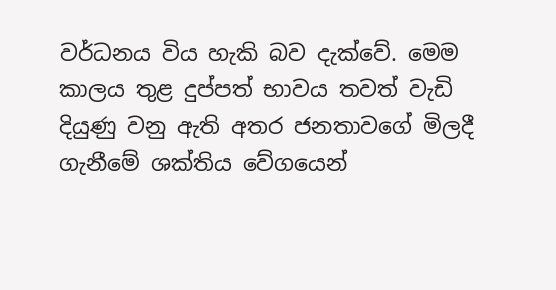වර්ධනය විය හැකි බව දැක්වේ. මෙම කාලය තුළ දුප්පත් භාවය තවත් වැඩි දියුණු වනු ඇති අතර ජනතාවගේ මිලදී ගැනීමේ ශක්තිය වේගයෙන්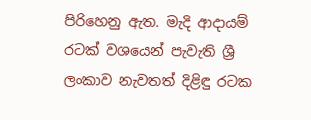පිරිහෙනු ඇත. මැදි ආදායම් රටක් වශයෙන් පැවැති ශ්‍රී ලංකාව නැවතත් දිළිඳු රටක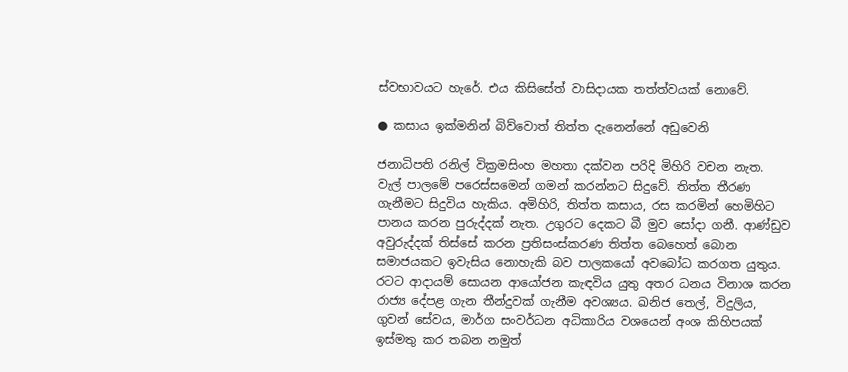ස්වභාවයට හැරේ. එය කිසිසේත් වාසිදායක තත්ත්වයක් නොවේ.

● කසාය ඉක්මනින් බිව්වොත් තිත්ත දැනෙන්නේ අඩුවෙනි

ජනාධිපති රනිල් වික්‍රමසිංහ මහතා දක්වන පරිදි මිහිරි වචන නැත. වැල් පාලමේ පරෙස්සමෙන් ගමන් කරන්නට සිදුවේ. තිත්ත තීරණ ගැනීමට සිදුවිය හැකිය. අමිහිරි, තිත්ත කසාය, රස කරමින් හෙමිහිට පානය කරන පුරුද්දක් නැත. උගුරට දෙකට බී මුව සෝදා ගනී. ආණ්ඩුව අවුරුද්දක් තිස්සේ කරන ප්‍රතිසංස්කරණ තිත්ත බෙහෙත් බොන සමාජයකට ඉවැසිය නොහැකි බව පාලකයෝ අවබෝධ කරගත යුතුය. රටට ආදායම් සොයන ආයෝජන කැඳවිය යුතු අතර ධනය විනාශ කරන රාජ්‍ය දේපළ ගැන තීන්දුවක් ගැනීම අවශ්‍යය. ඛනිජ තෙල්, විදුලිය, ගුවන් සේවය, මාර්ග සංවර්ධන අධිකාරිය වශයෙන් අංශ කිහිපයක් ඉස්මතු කර තබන නමුත්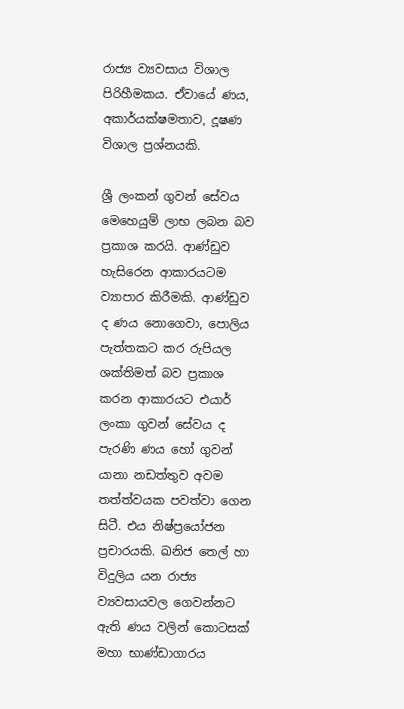රාජ්‍ය ව්‍යවසාය විශාල පිරිහීමකය. ඒවායේ ණය, අකාර්යක්ෂමතාව, දූෂණ විශාල ප්‍රශ්නයකි.

ශ්‍රී ලංකන් ගුවන් සේවය මෙහෙයුම් ලාභ ලබන බව ප්‍රකාශ කරයි. ආණ්ඩුව හැසිරෙන ආකාරයටම ව්‍යාපාර කිරීමකි. ආණ්ඩුව ද ණය නොගෙවා, පොලිය පැත්තකට කර රුපියල ශක්තිමත් බව ප්‍රකාශ කරන ආකාරයට එයාර් ලංකා ගුවන් සේවය ද පැරණි ණය හෝ ගුවන් යානා නඩත්තුව අවම තත්ත්වයක පවත්වා ගෙන සිටී. එය නිෂ්ප්‍රයෝජන ප්‍රචාරයකි. ඛනිජ තෙල් හා විදුලිය යන රාජ්‍ය ව්‍යවසායවල ගෙවන්නට ඇති ණය වලින් කොටසක් මහා භාණ්ඩාගාරය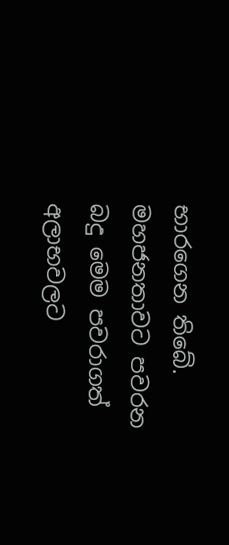භාරගෙන තිබේ. මහජනතාවට පවරන බදු මෙම පවරාගත් අලාභවලට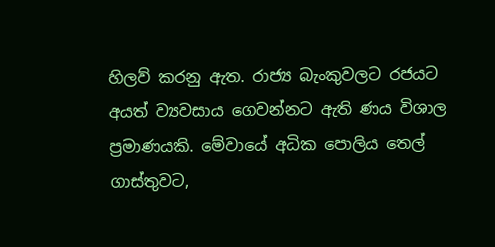හිලව් කරනු ඇත. රාජ්‍ය බැංකුවලට රජයට අයත් ව්‍යවසාය ගෙවන්නට ඇති ණය විශාල ප්‍රමාණයකි. මේවායේ අධික පොලිය තෙල් ගාස්තුවට,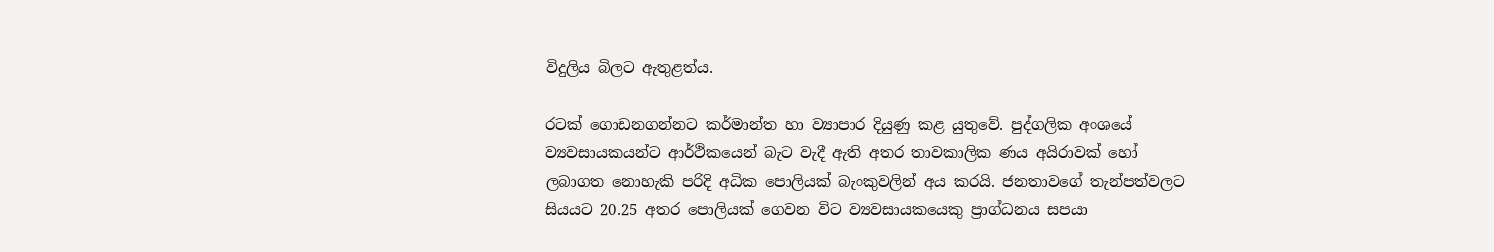විදුලිය බිලට ඇතුළත්ය.

රටක් ගොඩනගන්නට කර්මාන්ත හා ව්‍යාපාර දියුණු කළ යුතුවේ. පුද්ගලික අංශයේ ව්‍යවසායකයන්ට ආර්ථිකයෙන් බැට වැදී ඇති අතර තාවකාලික ණය අයිරාවක් හෝ ලබාගත නොහැකි පරිදි අධික පොලියක් බැංකුවලින් අය කරයි. ජනතාවගේ තැන්පත්වලට සියයට 20.25 අතර පොලියක් ගෙවන විට ව්‍යවසායකයෙකු ප්‍රාග්ධනය සපයා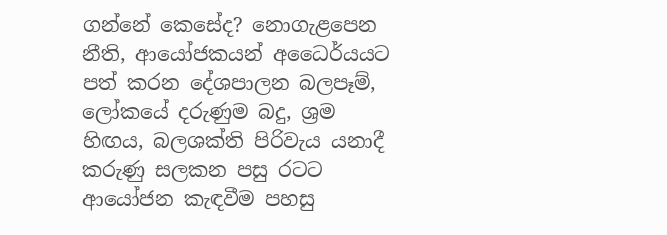ගන්නේ කෙසේද? නොගැළපෙන නීති, ආයෝජකයන් අධෛර්යයට පත් කරන දේශපාලන බලපෑම්, ලෝකයේ දරුණුම බදු, ශ්‍රම හිඟය, බලශක්ති පිරිවැය යනාදී කරුණු සලකන පසු රටට ආයෝජන කැඳවීම පහසු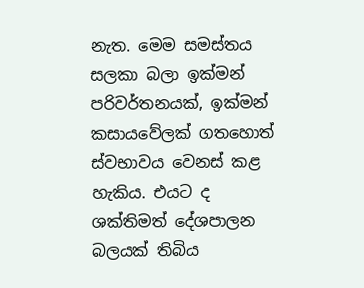නැත. මෙම සමස්තය සලකා බලා ඉක්මන් පරිවර්තනයක්, ඉක්මන් කසායවේලක් ගතහොත් ස්වභාවය වෙනස් කළ හැකිය. එයට ද ශක්තිමත් දේශපාලන බලයක් තිබිය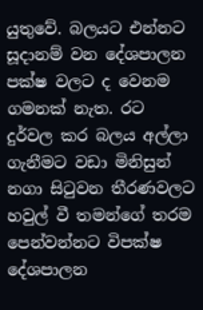යුතුවේ. බලයට එන්නට සූදානම් වන දේශපාලන පක්ෂ වලට ද වෙනම ගමනක් නැත. රට දුර්වල කර බලය අල්ලා ගැනීමට වඩා මිනිසුන් නගා සිටුවන තීරණවලට හවුල් වී තමන්ගේ තරම පෙන්වන්නට විපක්ෂ දේශපාලන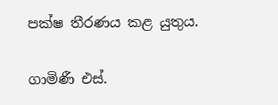පක්ෂ තීරණය කළ යුතුය.

ගාමිණී එස්.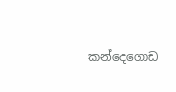කන්දෙගොඩ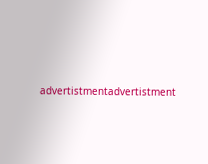advertistmentadvertistment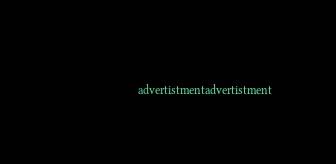advertistmentadvertistment